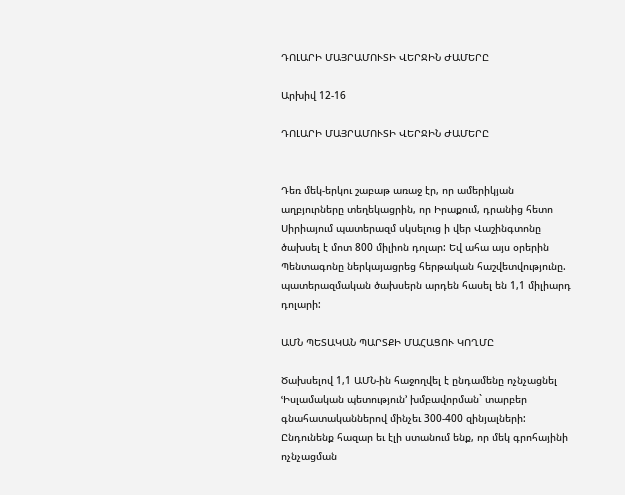ԴՈԼԱՐԻ ՄԱՅՐԱՄՈՒՏԻ ՎԵՐՋԻՆ ԺԱՄԵՐԸ

Արխիվ 12-16

ԴՈԼԱՐԻ ՄԱՅՐԱՄՈՒՏԻ ՎԵՐՋԻՆ ԺԱՄԵՐԸ


Դեռ մեկ-երկու շաբաթ առաջ էր, որ ամերիկյան աղբյուրները տեղեկացրին, որ Իրաքում, դրանից հետո Սիրիայում պատերազմ սկսելուց ի վեր Վաշինգտոնը ծախսել է մոտ 800 միլիոն դոլար: Եվ ահա այս օրերին Պենտագոնը ներկայացրեց հերթական հաշվետվությունը. պատերազմական ծախսերն արդեն հասել են 1,1 միլիարդ դոլարի:

ԱՄՆ ՊԵՏԱԿԱՆ ՊԱՐՏՔԻ ՄԱՀԱՑՈՒ ԿՈՂՄԸ

Ծախսելով 1,1 ԱՄՆ-ին հաջողվել է ընդամենը ոչնչացնել ՙԻսլամական պետություն՚ խմբավորման` տարբեր գնահատականներով մինչեւ 300-400 զինյալների: Ընդունենք հազար եւ էլի ստանում ենք, որ մեկ գրոհայինի ոչնչացման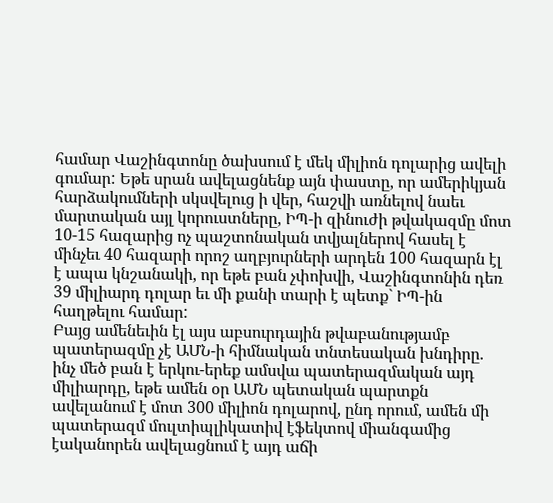համար Վաշինգտոնը ծախսում է մեկ միլիոն դոլարից ավելի գումար: Եթե սրան ավելացնենք այն փաստը, որ ամերիկյան հարձակումների սկսվելուց ի վեր, հաշվի առնելով նաեւ մարտական այլ կորուստները, ԻՊ-ի զինուժի թվակազմը մոտ 10-15 հազարից ոչ պաշտոնական տվյալներով հասել է մինչեւ 40 հազարի որոշ աղբյուրների արդեն 100 հազարն էլ է ապա կնշանակի, որ եթե բան չփոխվի, Վաշինգտոնին դեռ 39 միլիարդ դոլար եւ մի քանի տարի է պետք` ԻՊ-ին հաղթելու համար:
Բայց ամենեւին էլ այս աբսուրդային թվաբանությամբ պատերազմը չէ ԱՄՆ-ի հիմնական տնտեսական խնդիրը. ինչ մեծ բան է երկու-երեք ամսվա պատերազմական այդ միլիարդը, եթե ամեն օր ԱՄՆ պետական պարտքն ավելանում է մոտ 300 միլիոն դոլարով, ընդ որում, ամեն մի պատերազմ մուլտիպլիկատիվ էֆեկտով միանգամից էականորեն ավելացնում է այդ աճի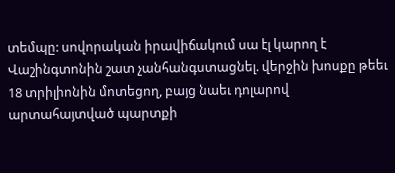տեմպը: սովորական իրավիճակում սա էլ կարող է Վաշինգտոնին շատ չանհանգստացնել. վերջին խոսքը թեեւ 18 տրիլիոնին մոտեցող, բայց նաեւ դոլարով արտահայտված պարտքի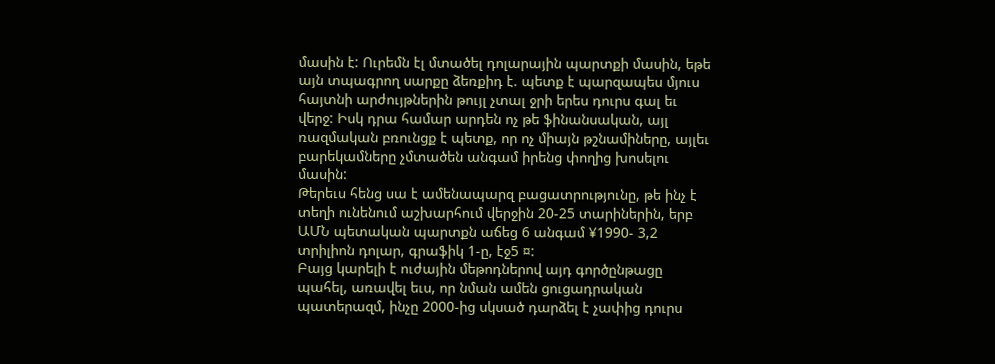մասին է: Ուրեմն էլ մտածել դոլարային պարտքի մասին, եթե այն տպագրող սարքը ձեռքիդ է. պետք է պարզապես մյուս հայտնի արժույթներին թույլ չտալ ջրի երես դուրս գալ եւ վերջ: Իսկ դրա համար արդեն ոչ թե ֆինանսական, այլ ռազմական բռունցք է պետք, որ ոչ միայն թշնամիները, այլեւ բարեկամները չմտածեն անգամ իրենց փողից խոսելու մասին:
Թերեւս հենց սա է ամենապարզ բացատրությունը, թե ինչ է տեղի ունենում աշխարհում վերջին 20-25 տարիներին, երբ ԱՄՆ պետական պարտքն աճեց 6 անգամ ¥1990- 3,2 տրիլիոն դոլար, գրաֆիկ 1-ը, էջ5 ¤:
Բայց կարելի է ուժային մեթոդներով այդ գործընթացը պահել, առավել եւս, որ նման ամեն ցուցադրական պատերազմ, ինչը 2000-ից սկսած դարձել է չափից դուրս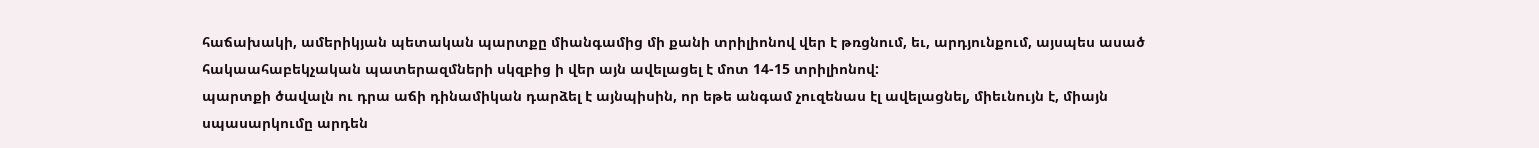հաճախակի, ամերիկյան պետական պարտքը միանգամից մի քանի տրիլիոնով վեր է թռցնում, եւ, արդյունքում, այսպես ասած հակաահաբեկչական պատերազմների սկզբից ի վեր այն ավելացել է մոտ 14-15 տրիլիոնով:
պարտքի ծավալն ու դրա աճի դինամիկան դարձել է այնպիսին, որ եթե անգամ չուզենաս էլ ավելացնել, միեւնույն է, միայն սպասարկումը արդեն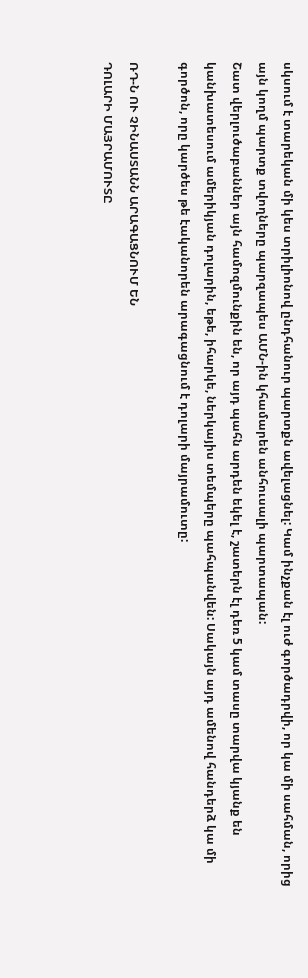սկսում է տարեկան մի կես տրիլիոնով ընդհանուր պարտքն ավելացնել: Կամ ինչքան էլ ուժ գործադրվի, որ կա մի սահման, որից այն կողմ պարտք տվողները պարզապես ԱՄՆ-ին կհամարեն անհուսալի պարտապան:
Շատ վերլուծաբաններ այն համոզմունքին են, որ այդ պահն արդեն եկել է, շատերն էլ դեռ 5 կամ տասը տարվա կյանք են կանխատեսում ամերիկյան դոլարին, եթե, իհարկե, ներկայիս տեմպերը պահպանվեն: Սակայն այդ ամենով հանդերձ կա մի գործոն, որը կարծես թե էականորեն արագացնում է դոլարի մայրամուտը:

ՌԴ-Ն ՈՒ ՉԻՆԱՍՏԱՆՆ ԱՐԱԳԱՑՆՈՒՄ ԵՆ
ԴՈԼԱՐԻ ՄԱՅՐԱՄՈՒՏԸ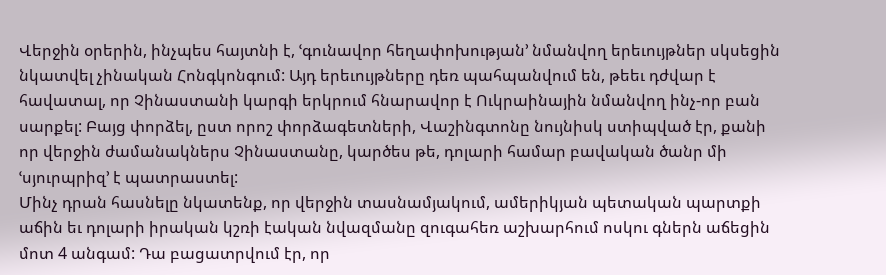Վերջին օրերին, ինչպես հայտնի է, ՙգունավոր հեղափոխության՚ նմանվող երեւույթներ սկսեցին նկատվել չինական Հոնգկոնգում: Այդ երեւույթները դեռ պահպանվում են, թեեւ դժվար է հավատալ, որ Չինաստանի կարգի երկրում հնարավոր է Ուկրաինային նմանվող ինչ-որ բան սարքել: Բայց փորձել, ըստ որոշ փորձագետների, Վաշինգտոնը նույնիսկ ստիպված էր, քանի որ վերջին ժամանակներս Չինաստանը, կարծես թե, դոլարի համար բավական ծանր մի ՙսյուրպրիզ՚ է պատրաստել:
Մինչ դրան հասնելը նկատենք, որ վերջին տասնամյակում, ամերիկյան պետական պարտքի աճին եւ դոլարի իրական կշռի էական նվազմանը զուգահեռ աշխարհում ոսկու գներն աճեցին մոտ 4 անգամ: Դա բացատրվում էր, որ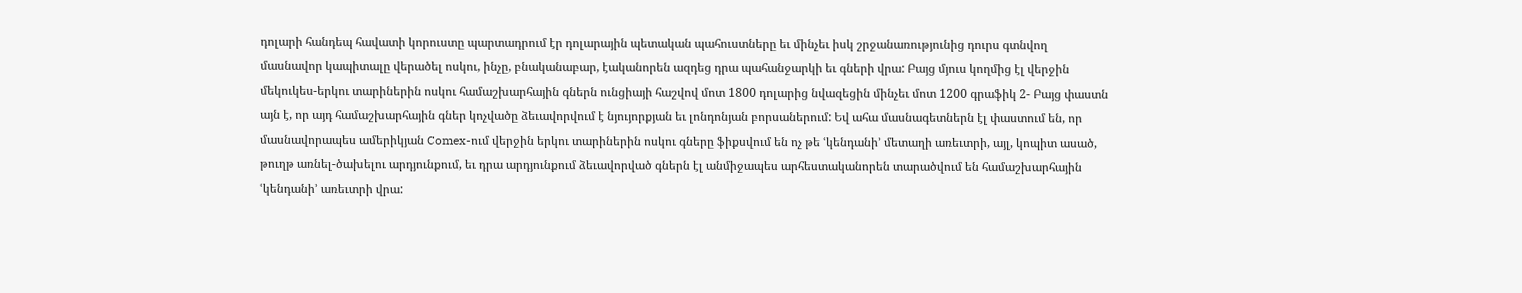դոլարի հանդեպ հավատի կորուստը պարտադրում էր դոլարային պետական պահուստները եւ մինչեւ իսկ շրջանառությունից դուրս գտնվող մասնավոր կապիտալը վերածել ոսկու, ինչը, բնականաբար, էականորեն ազդեց դրա պահանջարկի եւ գների վրա: Բայց մյուս կողմից էլ վերջին մեկուկես-երկու տարիներին ոսկու համաշխարհային գներն ունցիայի հաշվով մոտ 1800 դոլարից նվազեցին մինչեւ մոտ 1200 գրաֆիկ 2- Բայց փաստն այն է, որ այդ համաշխարհային գներ կոչվածը ձեւավորվում է նյույորքյան եւ լոնդոնյան բորսաներում: Եվ ահա մասնագետներն էլ փաստում են, որ մասնավորապես ամերիկյան Comex-ում վերջին երկու տարիներին ոսկու գները ֆիքսվում են ոչ թե ՙկենդանի՚ մետաղի առեւտրի, այլ, կոպիտ ասած, թուղթ առնել-ծախելու արդյունքում, եւ դրա արդյունքում ձեւավորված գներն էլ անմիջապես արհեստականորեն տարածվում են համաշխարհային ՙկենդանի՚ առեւտրի վրա: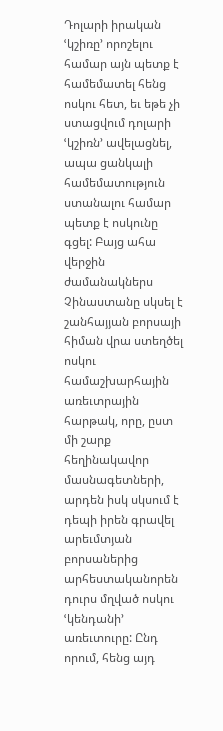Դոլարի իրական ՙկշիռը՚ որոշելու համար այն պետք է համեմատել հենց ոսկու հետ, եւ եթե չի ստացվում դոլարի ՙկշիռն՚ ավելացնել, ապա ցանկալի համեմատություն ստանալու համար պետք է ոսկունը գցել: Բայց ահա վերջին ժամանակներս Չինաստանը սկսել է շանհայյան բորսայի հիման վրա ստեղծել ոսկու համաշխարհային առեւտրային հարթակ, որը, ըստ մի շարք հեղինակավոր մասնագետների, արդեն իսկ սկսում է դեպի իրեն գրավել արեւմտյան բորսաներից արհեստականորեն դուրս մղված ոսկու ՙկենդանի՚ առեւտուրը: Ընդ որում, հենց այդ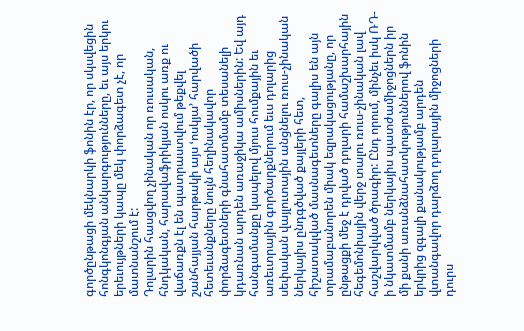գործընթացի մեկնարկի ֆոնին էր, որ սկսվեցին հոնգկոնգյան անկարգությունները, եւ այս երկու երեւույթների կապը մեկ փորձագետ չէ, որ մատնանշում է:
Դոլարին հասցվող չինական որ ռուսական, հնդկական, հարավաֆրիկյան ոսկու առք ու վաճառքն էլ են պատրաստվում թեքվել շանհայյան հարթակի այս ՙոսկյա՚ հարվածի հետեւանքները նույն հեղինակավոր փորձագետների գնահատմամբ տեսանելի կդառնան արդեն առաջիկա ամիսներին: Եվ այդ հանգամանքը կապելով մյուս հումքային եւ առեւտրային գործարքներում եւս դոլարից սեփական վայլուտային անցնելու ռուս-չինական ներկայիս ընդգծված քայլերի հետ, հիշատակված մասնագետները գալիս են այն տրամաբանորեն միակ եզրակացությանը, որ ընթացքի մեջ է դրված դոլարի համաշխարհային հեգեմոնիային վերջ տալու ռուս-չինական լավ հաշվարկված ծրագիր: Ընդ որում, մինչեւ իսկ ՌԴ-ի նկատմամբ ներկայիս պատժամիջոցներն իր մի քանի առանձնահատկություններով ֆոնին երկրից զգալի քանակությամբ արդեն վտանգավոր դարձող դոլարային միջոցների դուրս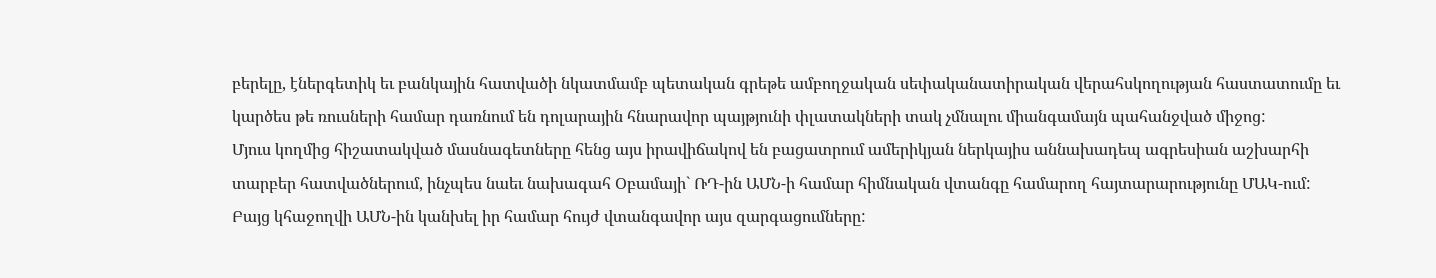բերելը, էներգետիկ եւ բանկային հատվածի նկատմամբ պետական գրեթե ամբողջական սեփականատիրական վերահսկողության հաստատումը եւ կարծես թե ռուսների համար դառնում են դոլարային հնարավոր պայթյունի փլատակների տակ չմնալու միանգամայն պահանջված միջոց:
Մյուս կողմից հիշատակված մասնագետները հենց այս իրավիճակով են բացատրում ամերիկյան ներկայիս աննախադեպ ագրեսիան աշխարհի տարբեր հատվածներում, ինչպես նաեւ նախագահ Օբամայի` ՌԴ-ին ԱՄՆ-ի համար հիմնական վտանգը համարող հայտարարությունը ՄԱԿ-ում: Բայց կհաջողվի ԱՄՆ-ին կանխել իր համար հույժ վտանգավոր այս զարգացումները: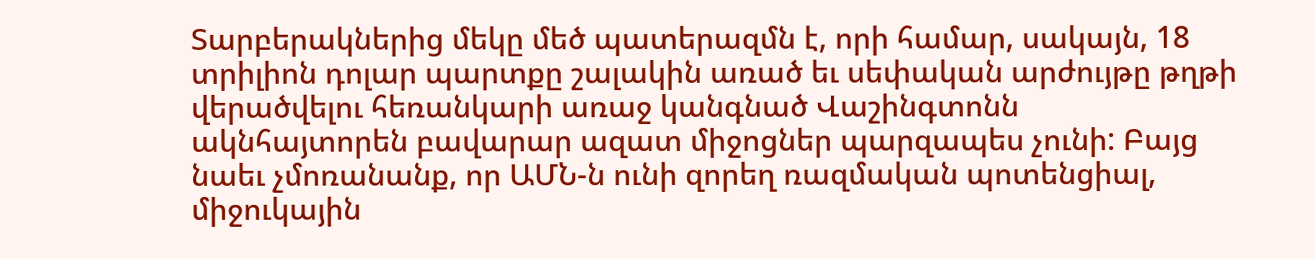Տարբերակներից մեկը մեծ պատերազմն է, որի համար, սակայն, 18 տրիլիոն դոլար պարտքը շալակին առած եւ սեփական արժույթը թղթի վերածվելու հեռանկարի առաջ կանգնած Վաշինգտոնն ակնհայտորեն բավարար ազատ միջոցներ պարզապես չունի: Բայց նաեւ չմոռանանք, որ ԱՄՆ-ն ունի զորեղ ռազմական պոտենցիալ, միջուկային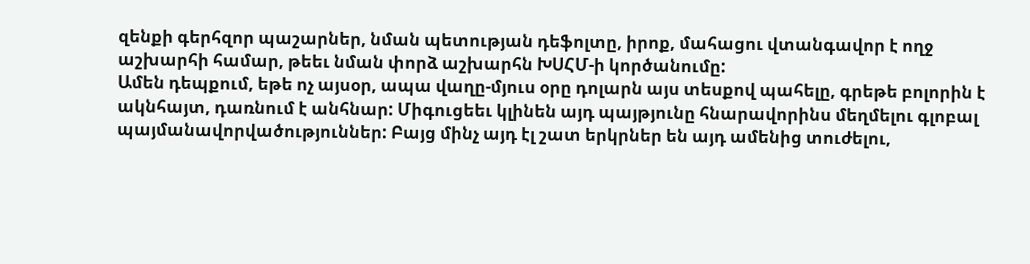զենքի գերհզոր պաշարներ, նման պետության դեֆոլտը, իրոք, մահացու վտանգավոր է ողջ աշխարհի համար, թեեւ նման փորձ աշխարհն ԽՍՀՄ-ի կործանումը:
Ամեն դեպքում, եթե ոչ այսօր, ապա վաղը-մյուս օրը դոլարն այս տեսքով պահելը, գրեթե բոլորին է ակնհայտ, դառնում է անհնար: Միգուցեեւ կլինեն այդ պայթյունը հնարավորինս մեղմելու գլոբալ պայմանավորվածություններ: Բայց մինչ այդ էլ շատ երկրներ են այդ ամենից տուժելու,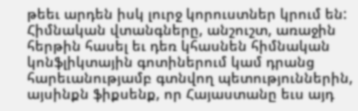թեեւ արդեն իսկ լուրջ կորուստներ կրում են: Հիմնական վտանգները, անշուշտ, առաջին հերթին հասել եւ դեռ կհասնեն հիմնական կոնֆլիկտային գոտիներում կամ դրանց հարեւանությամբ գտնվող պետություններին, այսինքն ֆիքսենք, որ Հայաստանը եւս այդ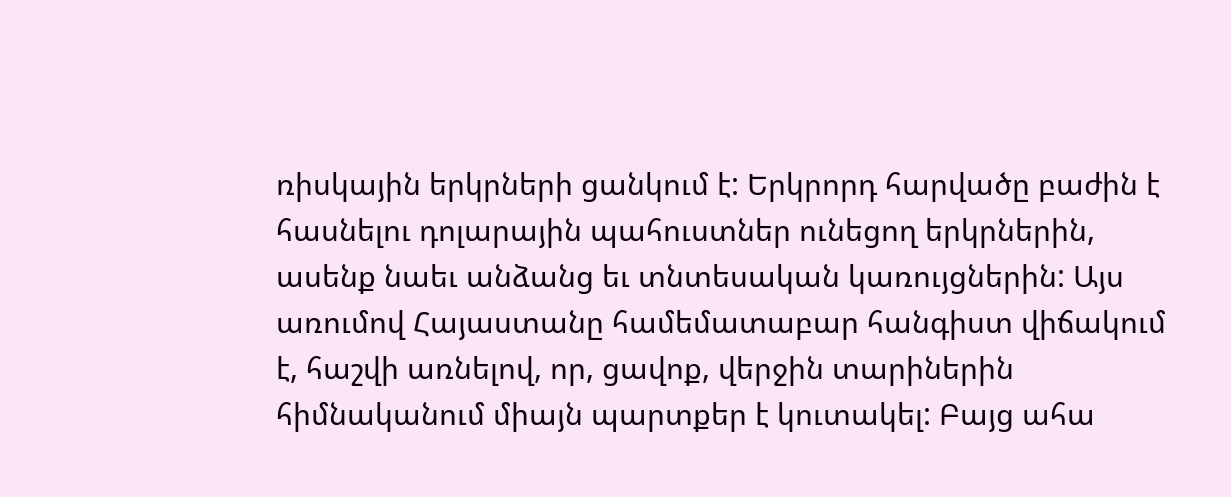ռիսկային երկրների ցանկում է: Երկրորդ հարվածը բաժին է հասնելու դոլարային պահուստներ ունեցող երկրներին, ասենք նաեւ անձանց եւ տնտեսական կառույցներին: Այս առումով Հայաստանը համեմատաբար հանգիստ վիճակում է, հաշվի առնելով, որ, ցավոք, վերջին տարիներին հիմնականում միայն պարտքեր է կուտակել: Բայց ահա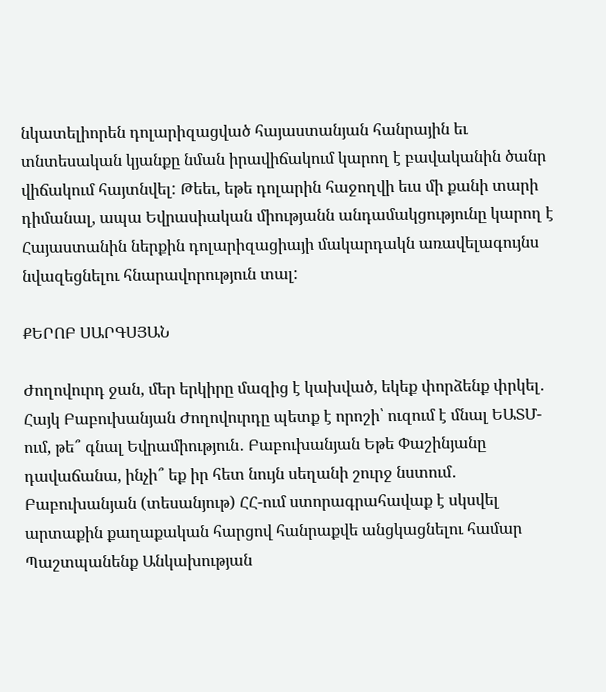նկատելիորեն դոլարիզացված հայաստանյան հանրային եւ տնտեսական կյանքը նման իրավիճակում կարող է բավականին ծանր վիճակում հայտնվել: Թեեւ, եթե դոլարին հաջողվի եւս մի քանի տարի դիմանալ, ապա Եվրասիական միությանն անդամակցությունը կարող է Հայաստանին ներքին դոլարիզացիայի մակարդակն առավելագույնս նվազեցնելու հնարավորություն տալ:

ՔԵՐՈԲ ՍԱՐԳՍՅԱՆ

Ժողովուրդ ջան, մեր երկիրը մազից է կախված, եկեք փորձենք փրկել․ Հայկ Բաբուխանյան Ժողովուրդը պետք է որոշի՝ ուզում է մնալ ԵԱՏՄ-ում, թե՞ գնալ Եվրամիություն․ Բաբուխանյան Եթե Փաշինյանը դավաճանա, ինչի՞ եք իր հետ նույն սեղանի շուրջ նստում․ Բաբուխանյան (տեսանյութ) ՀՀ-ում ստորագրահավաք է սկսվել արտաքին քաղաքական հարցով հանրաքվե անցկացնելու համար Պաշտպանենք Անկախության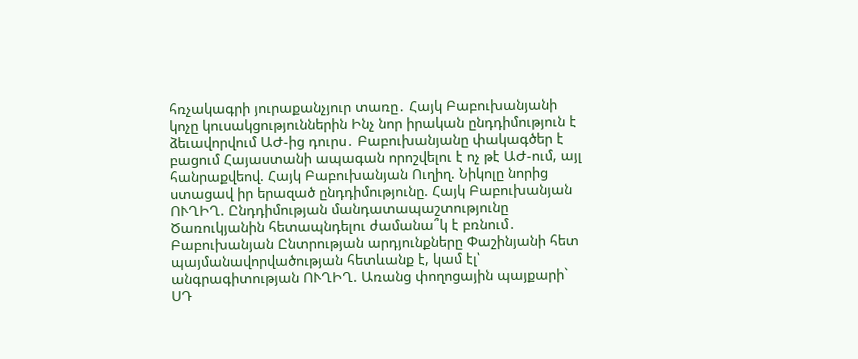հռչակագրի յուրաքանչյուր տառը․ Հայկ Բաբուխանյանի կոչը կուսակցություններին Ինչ նոր իրական ընդդիմություն է ձեւավորվում ԱԺ-ից դուրս․ Բաբուխանյանը փակագծեր է բացում Հայաստանի ապագան որոշվելու է ոչ թէ ԱԺ-ում, այլ հանրաքվեով. Հայկ Բաբուխանյան Ուղիղ. Նիկոլը նորից ստացավ իր երազած ընդդիմությունը. Հայկ Բաբուխանյան ՈՒՂԻՂ. Ընդդիմության մանդատապաշտությունը Ծառուկյանին հետապնդելու ժամանա՞կ է բռնում․ Բաբուխանյան Ընտրության արդյունքները Փաշինյանի հետ պայմանավորվածության հետևանք է, կամ էլ՝ անգրագիտության ՈՒՂԻՂ. Առանց փողոցային պայքարի` ՍԴ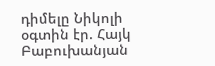դիմելը Նիկոլի օգտին էր. Հայկ Բաբուխանյան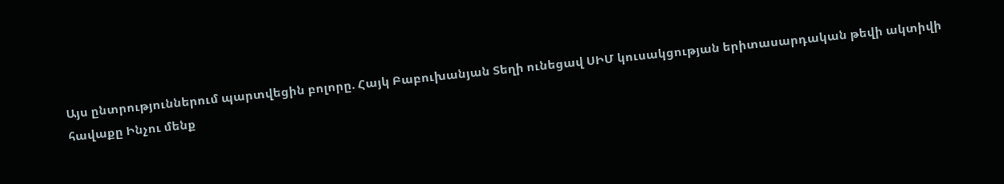Այս ընտրություններում պարտվեցին բոլորը. Հայկ Բաբուխանյան Տեղի ունեցավ ՍԻՄ կուսակցության երիտասարդական թեվի ակտիվի հավաքը Ինչու մենք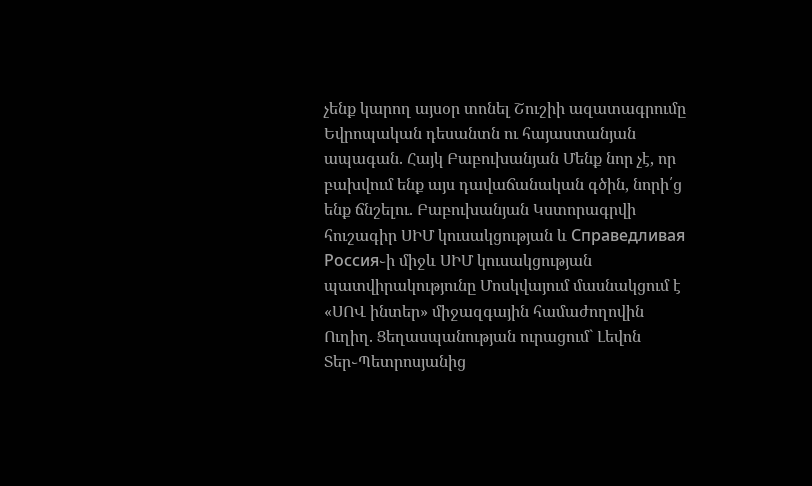չենք կարող այսօր տոնել Շուշիի ազատագրումը Եվրոպական դեսանտն ու հայաստանյան ապագան. Հայկ Բաբուխանյան Մենք նոր չէ, որ բախվում ենք այս դավաճանական գծին, նորի՛ց ենք ճնշելու. Բաբուխանյան Կստորագրվի հուշագիր ՍԻՄ կուսակցության և Справедливая Россия֊ի միջև ՍԻՄ կուսակցության պատվիրակությունը Մոսկվայում մասնակցում է «ՍՈՎ ինտեր» միջազգային համաժողովին Ուղիղ. Ցեղասպանության ուրացում` Լեվոն Տեր֊Պետրոսյանից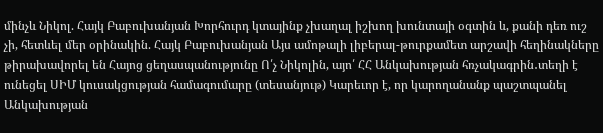մինչև Նիկոլ. Հայկ Բաբուխանյան Խորհուրդ կտայինք չխաղալ իշխող խունտայի օգտին և, քանի դեռ ուշ չի, հետևել մեր օրինակին. Հայկ Բաբուխանյան Այս ամոթալի լիբերալ-թուրքամետ արշավի հեղինակները թիրախավորել են Հայոց ցեղասպանությունը Ո՛չ Նիկոլին, այո՛ ՀՀ Անկախության հռչակագրին․տեղի է ունեցել ՍԻՄ կուսակցության համագումարը (տեսանյութ) Կարեւոր է, որ կարողանանք պաշտպանել Անկախության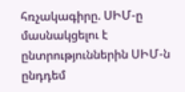հռչակագիրը. ՍԻՄ-ը մասնակցելու է ընտրություններին ՍԻՄ-ն ընդդեմ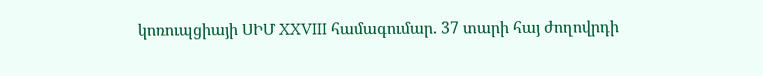կոռուպցիայի ՍԻՄ XXVIII համագումար. 37 տարի հայ ժողովրդի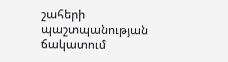շահերի պաշտպանության ճակատում